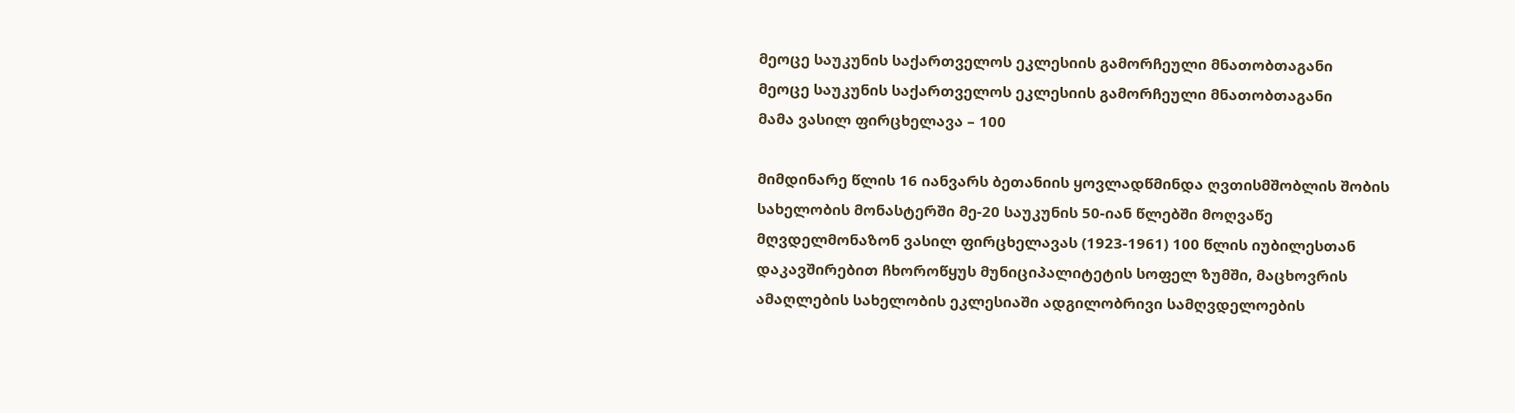მეოცე საუკუნის საქართველოს ეკლესიის გამორჩეული მნათობთაგანი
მეოცე საუკუნის საქართველოს ეკლესიის გამორჩეული მნათობთაგანი
მამა ვასილ ფირცხელავა – 100

მიმდინარე წლის 16 იანვარს ბეთანიის ყოვლადწმინდა ღვთისმშობლის შობის სახელობის მონასტერში მე-20 საუკუნის 50-იან წლებში მოღვაწე მღვდელმონაზონ ვასილ ფირცხელავას (1923-1961) 100 წლის იუბილესთან დაკავშირებით ჩხოროწყუს მუნიციპალიტეტის სოფელ ზუმში, მაცხოვრის ამაღლების სახელობის ეკლესიაში ადგილობრივი სამღვდელოების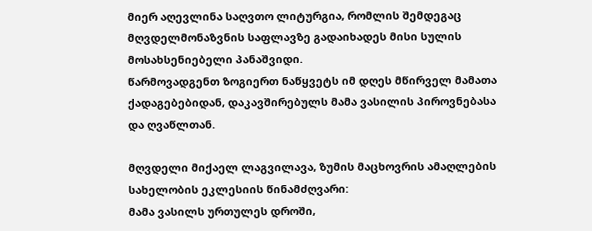მიერ აღევლინა საღვთო ლიტურგია, რომლის შემდეგაც მღვდელმონაზვნის საფლავზე გადაიხადეს მისი სულის მოსახსენიებელი პანაშვიდი.
წარმოვადგენთ ზოგიერთ ნაწყვეტს იმ დღეს მწირველ მამათა ქადაგებებიდან, დაკავშირებულს მამა ვასილის პიროვნებასა და ღვაწლთან.

მღვდელი მიქაელ ლაგვილავა, ზუმის მაცხოვრის ამაღლების სახელობის ეკლესიის წინამძღვარი:
მამა ვასილს ურთულეს დროში,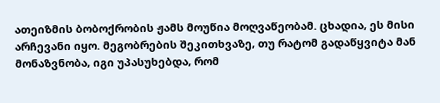ათეიზმის ბობოქრობის ჟამს მოუწია მოღვაწეობამ. ცხადია, ეს მისი არჩევანი იყო. მეგობრების შეკითხვაზე, თუ რატომ გადაწყვიტა მან მონაზვნობა, იგი უპასუხებდა, რომ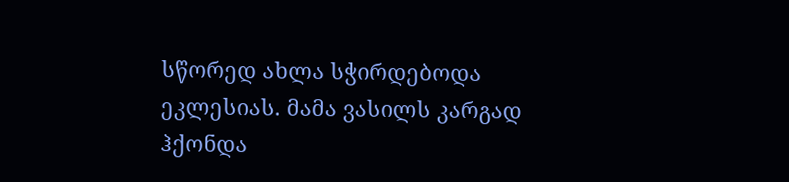სწორედ ახლა სჭირდებოდა ეკლესიას. მამა ვასილს კარგად ჰქონდა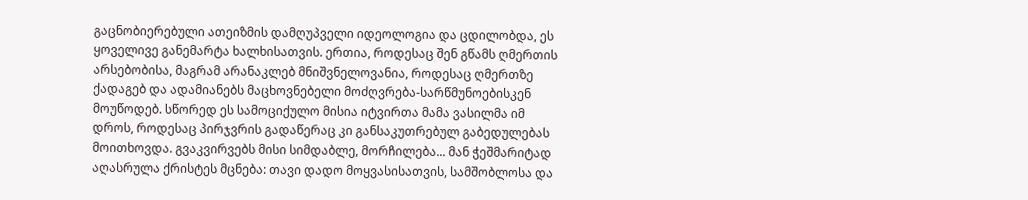გაცნობიერებული ათეიზმის დამღუპველი იდეოლოგია და ცდილობდა, ეს ყოველივე განემარტა ხალხისათვის. ერთია, როდესაც შენ გწამს ღმერთის არსებობისა, მაგრამ არანაკლებ მნიშვნელოვანია, როდესაც ღმერთზე ქადაგებ და ადამიანებს მაცხოვნებელი მოძღვრება-სარწმუნოებისკენ მოუწოდებ. სწორედ ეს სამოციქულო მისია იტვირთა მამა ვასილმა იმ დროს, როდესაც პირჯვრის გადაწერაც კი განსაკუთრებულ გაბედულებას მოითხოვდა. გვაკვირვებს მისი სიმდაბლე, მორჩილება... მან ჭეშმარიტად აღასრულა ქრისტეს მცნება: თავი დადო მოყვასისათვის, სამშობლოსა და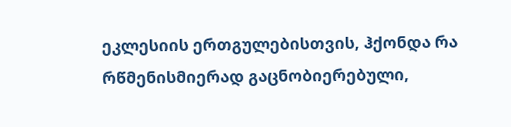ეკლესიის ერთგულებისთვის, ჰქონდა რა რწმენისმიერად გაცნობიერებული,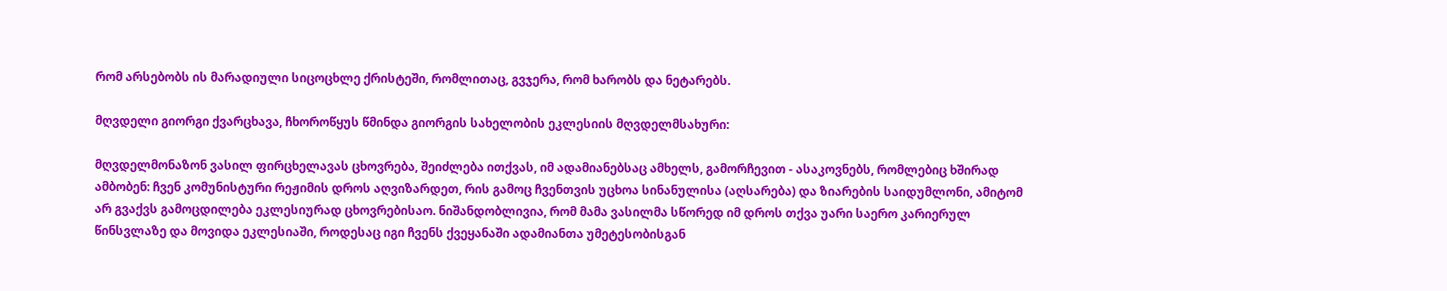რომ არსებობს ის მარადიული სიცოცხლე ქრისტეში, რომლითაც, გვჯერა, რომ ხარობს და ნეტარებს.

მღვდელი გიორგი ქვარცხავა, ჩხოროწყუს წმინდა გიორგის სახელობის ეკლესიის მღვდელმსახური:

მღვდელმონაზონ ვასილ ფირცხელავას ცხოვრება, შეიძლება ითქვას, იმ ადამიანებსაც ამხელს, გამორჩევით - ასაკოვნებს, რომლებიც ხშირად ამბობენ: ჩვენ კომუნისტური რეჟიმის დროს აღვიზარდეთ, რის გამოც ჩვენთვის უცხოა სინანულისა (აღსარება) და ზიარების საიდუმლონი, ამიტომ არ გვაქვს გამოცდილება ეკლესიურად ცხოვრებისაო. ნიშანდობლივია, რომ მამა ვასილმა სწორედ იმ დროს თქვა უარი საერო კარიერულ წინსვლაზე და მოვიდა ეკლესიაში, როდესაც იგი ჩვენს ქვეყანაში ადამიანთა უმეტესობისგან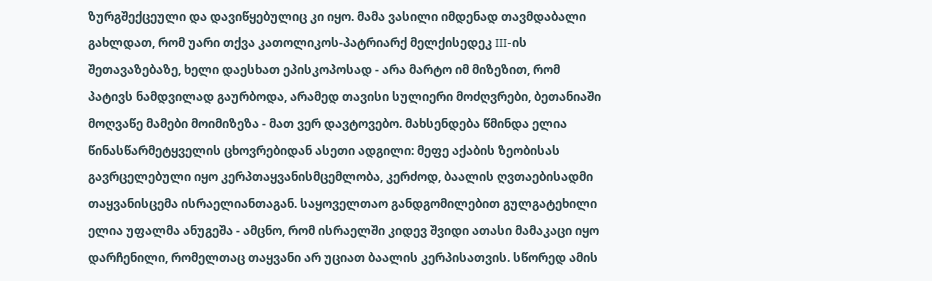ზურგშექცეული და დავიწყებულიც კი იყო. მამა ვასილი იმდენად თავმდაბალი გახლდათ, რომ უარი თქვა კათოლიკოს-პატრიარქ მელქისედეკ III-ის შეთავაზებაზე, ხელი დაესხათ ეპისკოპოსად - არა მარტო იმ მიზეზით, რომ პატივს ნამდვილად გაურბოდა, არამედ თავისი სულიერი მოძღვრები, ბეთანიაში მოღვაწე მამები მოიმიზეზა - მათ ვერ დავტოვებო. მახსენდება წმინდა ელია წინასწარმეტყველის ცხოვრებიდან ასეთი ადგილი: მეფე აქაბის ზეობისას გავრცელებული იყო კერპთაყვანისმცემლობა, კერძოდ, ბაალის ღვთაებისადმი თაყვანისცემა ისრაელიანთაგან. საყოველთაო განდგომილებით გულგატეხილი ელია უფალმა ანუგეშა - ამცნო, რომ ისრაელში კიდევ შვიდი ათასი მამაკაცი იყო დარჩენილი, რომელთაც თაყვანი არ უციათ ბაალის კერპისათვის. სწორედ ამის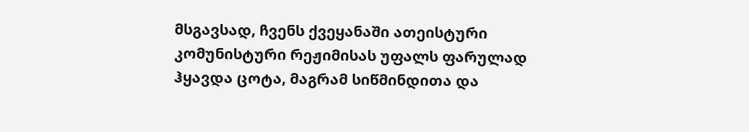მსგავსად, ჩვენს ქვეყანაში ათეისტური კომუნისტური რეჟიმისას უფალს ფარულად ჰყავდა ცოტა, მაგრამ სიწმინდითა და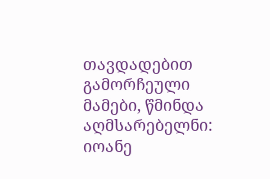თავდადებით გამორჩეული მამები, წმინდა აღმსარებელნი: იოანე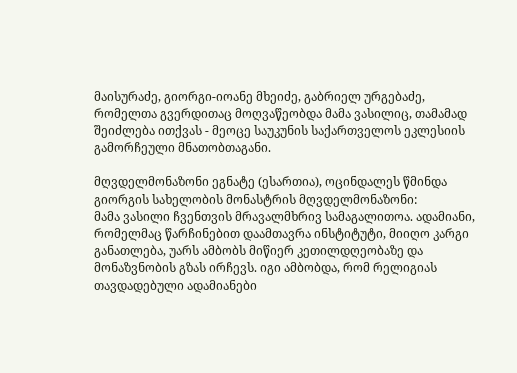მაისურაძე, გიორგი-იოანე მხეიძე, გაბრიელ ურგებაძე, რომელთა გვერდითაც მოღვაწეობდა მამა ვასილიც, თამამად შეიძლება ითქვას - მეოცე საუკუნის საქართველოს ეკლესიის გამორჩეული მნათობთაგანი.

მღვდელმონაზონი ეგნატე (ესართია), ოცინდალეს წმინდა გიორგის სახელობის მონასტრის მღვდელმონაზონი:
მამა ვასილი ჩვენთვის მრავალმხრივ სამაგალითოა. ადამიანი, რომელმაც წარჩინებით დაამთავრა ინსტიტუტი, მიიღო კარგი განათლება, უარს ამბობს მიწიერ კეთილდღეობაზე და მონაზვნობის გზას ირჩევს. იგი ამბობდა, რომ რელიგიას თავდადებული ადამიანები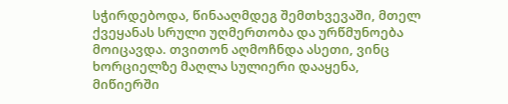სჭირდებოდა, წინააღმდეგ შემთხვევაში, მთელ ქვეყანას სრული უღმერთობა და ურწმუნოება მოიცავდა. თვითონ აღმოჩნდა ასეთი, ვინც ხორციელზე მაღლა სულიერი დააყენა, მიწიერში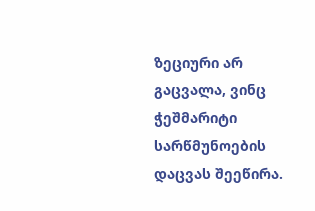ზეციური არ გაცვალა, ვინც ჭეშმარიტი სარწმუნოების დაცვას შეეწირა.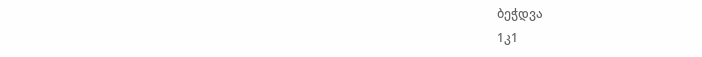ბეჭდვა
1კ1